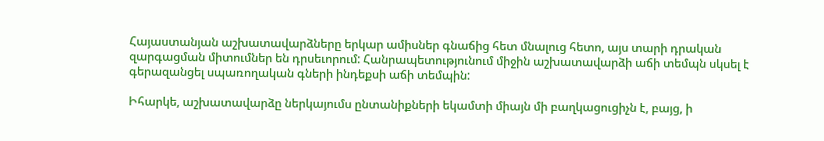Հայաստանյան աշխատավարձները երկար ամիսներ գնաճից հետ մնալուց հետո, այս տարի դրական զարգացման միտումներ են դրսեւորում: Հանրապետությունում միջին աշխատավարձի աճի տեմպն սկսել է գերազանցել սպառողական գների ինդեքսի աճի տեմպին:

Իհարկե, աշխատավարձը ներկայումս ընտանիքների եկամտի միայն մի բաղկացուցիչն է, բայց, ի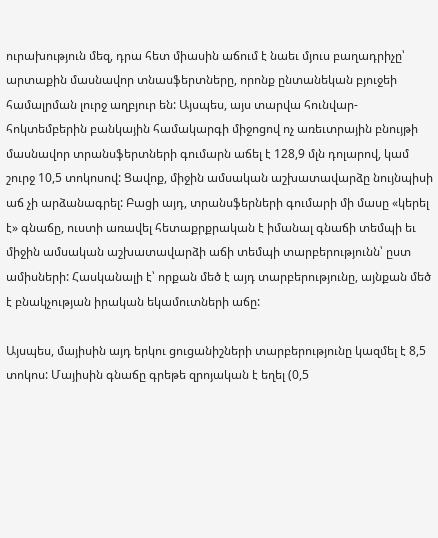ուրախություն մեզ, դրա հետ միասին աճում է նաեւ մյուս բաղադրիչը՝ արտաքին մասնավոր տնասֆերտները, որոնք ընտանեկան բյուջեի համալրման լուրջ աղբյուր են: Այսպես, այս տարվա հունվար-հոկտեմբերին բանկային համակարգի միջոցով ոչ առեւտրային բնույթի մասնավոր տրանսֆերտների գումարն աճել է 128,9 մլն դոլարով, կամ շուրջ 10,5 տոկոսով: Ցավոք, միջին ամսական աշխատավարձը նույնպիսի աճ չի արձանագրել: Բացի այդ, տրանսֆերների գումարի մի մասը «կերել է» գնաճը, ուստի առավել հետաքրքրական է իմանալ գնաճի տեմպի եւ միջին ամսական աշխատավարձի աճի տեմպի տարբերությունն՝ ըստ ամիսների: Հասկանալի է՝ որքան մեծ է այդ տարբերությունը, այնքան մեծ է բնակչության իրական եկամուտների աճը:

Այսպես, մայիսին այդ երկու ցուցանիշների տարբերությունը կազմել է 8,5 տոկոս: Մայիսին գնաճը գրեթե զրոյական է եղել (0,5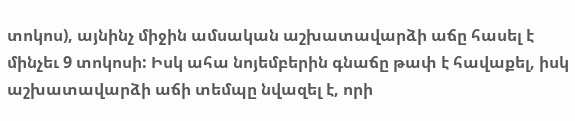տոկոս), այնինչ միջին ամսական աշխատավարձի աճը հասել է մինչեւ 9 տոկոսի: Իսկ ահա նոյեմբերին գնաճը թափ է հավաքել, իսկ աշխատավարձի աճի տեմպը նվազել է, որի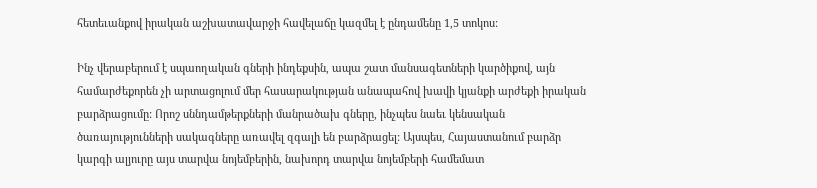հետեւանքով իրական աշխատավարջի հավելաճը կազմել է ընդամենը 1,5 տոկոս:

Ինչ վերաբերում է սպաողական գների ինդեքսին, ապա շատ մանսագետների կարծիքով, այն համարժեքորեն չի արտացոլում մեր հասարակության անապահով խավի կյանքի արժեքի իրական բարձրացումը: Որոշ սննդամթերքների մանրածախ գները, ինչպես նաեւ կենսական ծառայությունների սակագները առավել զգալի են բարձրացել: Այսպես, Հայաստանում բարձր կարգի ալյուրը այս տարվա նոյեմբերին, նախորդ տարվա նոյեմբերի համեմատ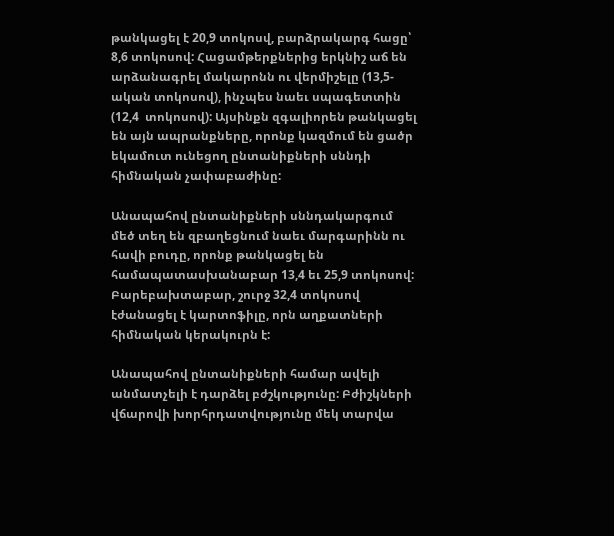թանկացել է 20,9 տոկոսվ, բարձրակարգ հացը՝ 8,6 տոկոսով: Հացամթերքներից երկնիշ աճ են արձանագրել մակարոնն ու վերմիշելը (13,5-ական տոկոսով), ինչպես նաեւ սպագետտին (12,4  տոկոսով): Այսինքն զգալիորեն թանկացել են այն ապրանքները, որոնք կազմում են ցածր եկամուտ ունեցող ընտանիքների սննդի հիմնական չափաբաժինը:

Անապահով ընտանիքների սննդակարգում մեծ տեղ են զբաղեցնում նաեւ մարգարինն ու հավի բուդը, որոնք թանկացել են համապատասխանաբար 13,4 եւ 25,9 տոկոսով: Բարեբախտաբար, շուրջ 32,4 տոկոսով էժանացել է կարտոֆիլը, որն աղքատների հիմնական կերակուրն է:

Անապահով ընտանիքների համար ավելի անմատչելի է դարձել բժշկությունը: Բժիշկների վճարովի խորհրդատվությունը մեկ տարվա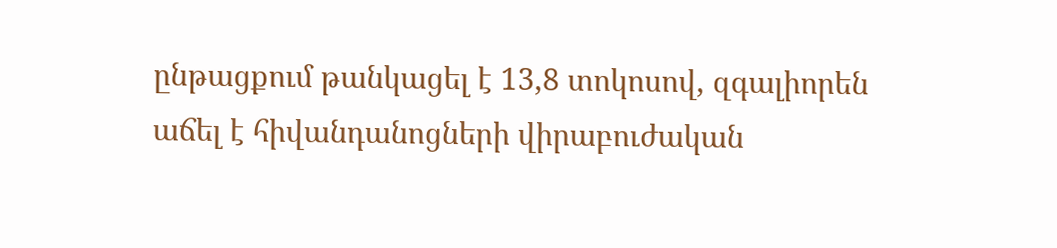ընթացքում թանկացել է 13,8 տոկոսով, զգալիորեն աճել է հիվանդանոցների վիրաբուժական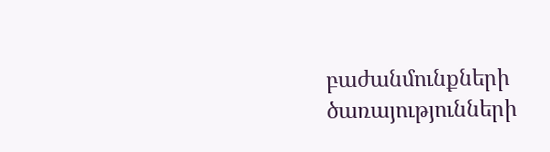բաժանմունքների ծառայությունների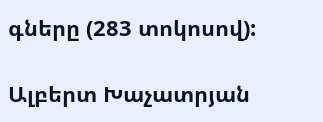գները (283 տոկոսով):

Ալբերտ Խաչատրյան